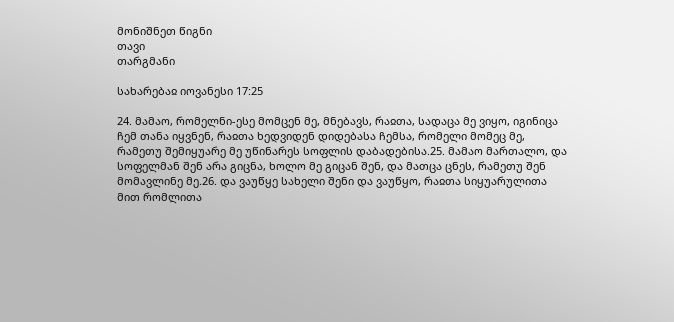მონიშნეთ წიგნი
თავი
თარგმანი

სახარებაჲ იოვანესი 17:25

24. მამაო, რომელნი-ესე მომცენ მე, მნებავს, რაჲთა, სადაცა მე ვიყო, იგინიცა ჩემ თანა იყვნენ, რაჲთა ხედვიდენ დიდებასა ჩემსა, რომელი მომეც მე, რამეთუ შემიყუარე მე უწინარეს სოფლის დაბადებისა.25. მამაო მართალო, და სოფელმან შენ არა გიცნა, ხოლო მე გიცან შენ, და მათცა ცნეს, რამეთუ შენ მომავლინე მე.26. და ვაუწყე სახელი შენი და ვაუწყო, რაჲთა სიყუარულითა მით რომლითა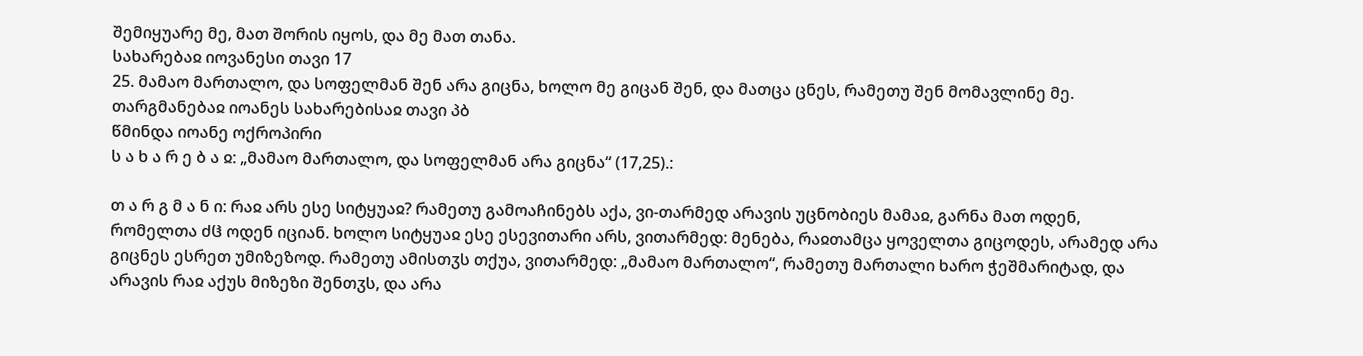შემიყუარე მე, მათ შორის იყოს, და მე მათ თანა.
სახარებაჲ იოვანესი თავი 17
25. მამაო მართალო, და სოფელმან შენ არა გიცნა, ხოლო მე გიცან შენ, და მათცა ცნეს, რამეთუ შენ მომავლინე მე.
თარგმანებაჲ იოანეს სახარებისაჲ თავი პბ
წმინდა იოანე ოქროპირი
ს ა ხ ა რ ე ბ ა ჲ: „მამაო მართალო, და სოფელმან არა გიცნა“ (17,25).:

თ ა რ გ მ ა ნ ი: რაჲ არს ესე სიტყუაჲ? რამეთუ გამოაჩინებს აქა, ვი-თარმედ არავის უცნობიეს მამაჲ, გარნა მათ ოდენ, რომელთა ძჱ ოდენ იციან. ხოლო სიტყუაჲ ესე ესევითარი არს, ვითარმედ: მენება, რაჲთამცა ყოველთა გიცოდეს, არამედ არა გიცნეს ესრეთ უმიზეზოდ. რამეთუ ამისთჳს თქუა, ვითარმედ: „მამაო მართალო“, რამეთუ მართალი ხარო ჭეშმარიტად, და არავის რაჲ აქუს მიზეზი შენთჳს, და არა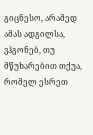გიცნესო, არამედ ამას ადგილსა, ვჰგონებ, თუ მწუხარებით თქუა, რომელ ესრეთ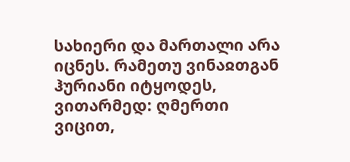სახიერი და მართალი არა იცნეს. რამეთუ ვინაჲთგან ჰურიანი იტყოდეს, ვითარმედ: ღმერთი ვიცით,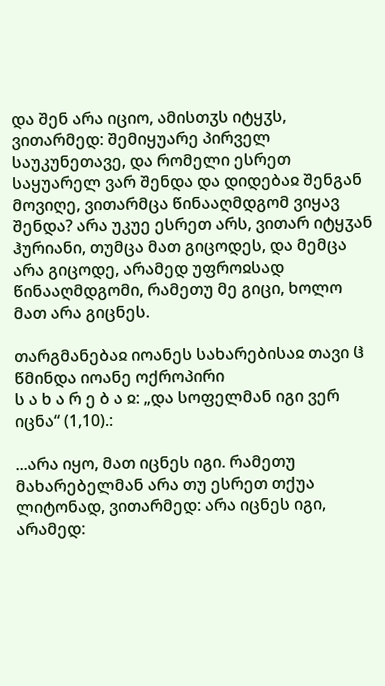და შენ არა იციო, ამისთჳს იტყჳს, ვითარმედ: შემიყუარე პირველ საუკუნეთავე, და რომელი ესრეთ საყუარელ ვარ შენდა და დიდებაჲ შენგან მოვიღე, ვითარმცა წინააღმდგომ ვიყავ შენდა? არა უკუე ესრეთ არს, ვითარ იტყჳან ჰურიანი, თუმცა მათ გიცოდეს, და მემცა არა გიცოდე, არამედ უფროჲსად წინააღმდგომი, რამეთუ მე გიცი, ხოლო მათ არა გიცნეს.

თარგმანებაჲ იოანეს სახარებისაჲ თავი ჱ
წმინდა იოანე ოქროპირი
ს ა ხ ა რ ე ბ ა ჲ: „და სოფელმან იგი ვერ იცნა“ (1,10).:

...არა იყო, მათ იცნეს იგი. რამეთუ მახარებელმან არა თუ ესრეთ თქუა ლიტონად, ვითარმედ: არა იცნეს იგი, არამედ: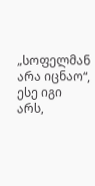„სოფელმან არა იცნაო“, ესე იგი არს,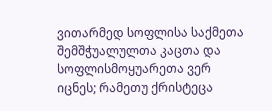ვითარმედ სოფლისა საქმეთა შემშჭუალულთა კაცთა და სოფლისმოყუარეთა ვერ იცნეს; რამეთუ ქრისტეცა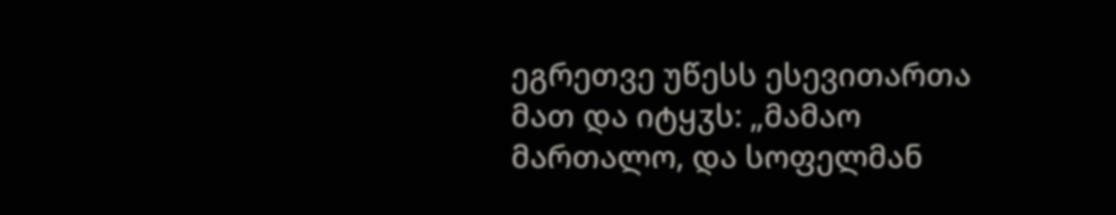ეგრეთვე უწესს ესევითართა მათ და იტყჳს: „მამაო მართალო, და სოფელმან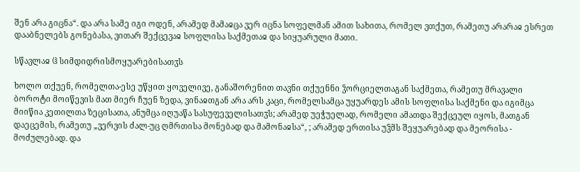შენ არა გიცნა“. და არა სამე იგი ოდენ, არამედ მამაჲცა ვერ იცნა სოფელმან ამით სახითა, რომელ ვთქუთ, რამეთუ არარაჲ ესრეთ დააბნელებს გონებასა, ვითარ შექცევაჲ სოფლისა საქმეთაჲ და სიყუარული მათი.

სწავლაჲ ჱ სიმდიდრისმოყუარებისათჳს

ხოლო თქუენ, რომელთა-ესე უწყით ყოველივე, განაშორენით თავნი თქუენნი ჴორციელთაგან საქმეთა, რამეთუ მრავალი ბოროტი მოიწევის მათ მიერ ჩუენ ზედა, ვინაჲთგან არა არს კაცი, რომელსამცა უყუარდეს ამის სოფლისა საქმენი და იგიმცა მიიწია კეთილთა ზეცისათა, ანუმცა იღუაწა სასუფეველისათჳს; არამედ უეჭუელად, რომელი ამათდა შექცეულ იყოს, მათგან დაეცემის, რამეთუ „ვერვის ძალ-უც ღმრთისა მონებად და მამონაჲსა“, ; არამედ ერთისა უჴმს შეყუარებად და მეორისა - მოძულებად. და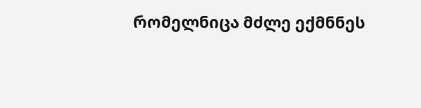რომელნიცა მძლე ექმნნეს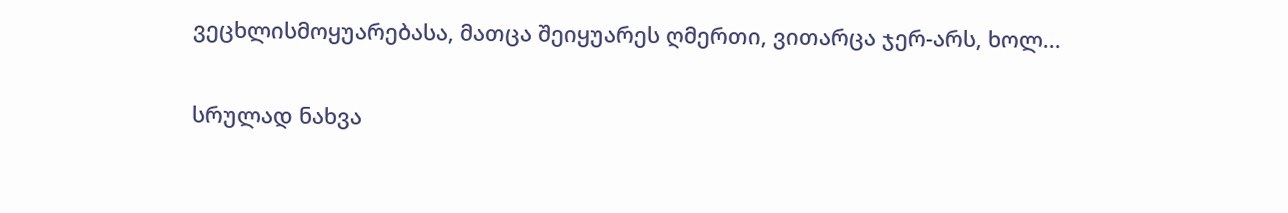ვეცხლისმოყუარებასა, მათცა შეიყუარეს ღმერთი, ვითარცა ჯერ-არს, ხოლ...

სრულად ნახვა